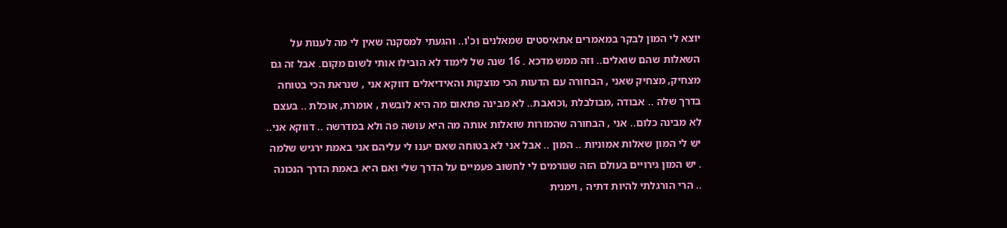יוצא לי המון לבקר במאמרים אתאיסטים שמאלנים וכ'ו.. והגעתי למסקנה שאין לי מה לענות על השאלות שהם שואלים.. וזה ממש מדכא . 16 שנה של לימוד לא הובילו אותי לשום מקום. אבל זה גם מצחיק, מצחיק שאני , הבחורה עם הדעות הכי מוצקות והאידיאלים דווקא אני , שנראת הכי בטוחה בדרך שלה .. אבודה ,מבולבלת ,וכואבת.. לא מבינה פתאום מה היא לובשת , אומרת, אוכלת .. בעצם לא מבינה כלום.. אני , הבחורה שהמורות שואלות אותה מה היא עושה פה ולא במדרשה .. דווקא אני.. יש לי המון שאלות אמוניות .. המון .. אבל אני לא בטוחה שאם יענו לי עליהם אני באמת ירגיש שלמה . יש המון גירויים בעולם הזה שגורמים לי לחשוב פעמיים על הדרך שלי ואם היא באמת הדרך הנכונה .. הרי הורגלתי להיות דתיה , וימנית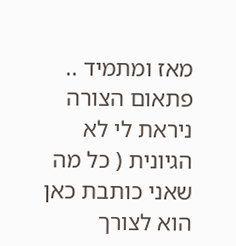מאז ומתמיד .. פתאום הצורה ניראת לי לא הגיונית ( כל מה שאני כותבת כאן הוא לצורך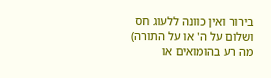בירור ואין כוונה ללעוג חס ושלום על ה' או על התורה) מה רע בהומואים או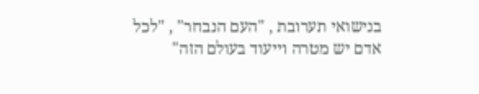בנישואי תערובת , "העם הנבחר" , "לכל אדם יש מטרה וייעוד בעולם הזה"